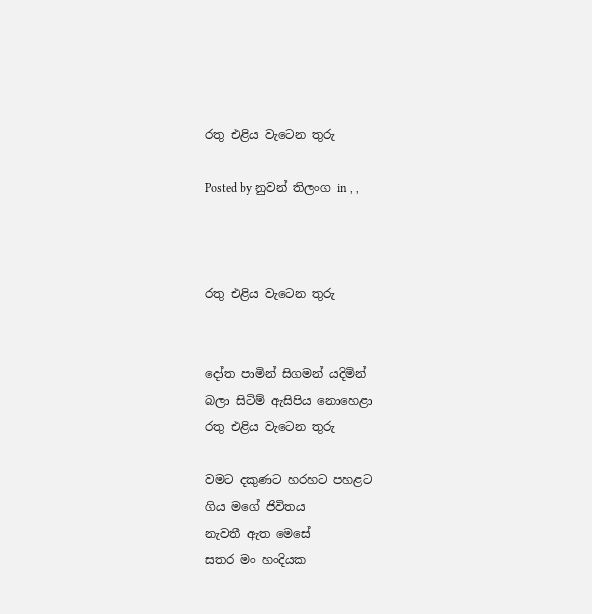රතු එළිය වැටෙන තුරු

Posted by නුවන් තිලංග in , ,



රතු එළිය වැටෙන තුරු


දෝත පාමින් සිගමන් යදිමින්
බලා සිටිම් ඇසිපිය නොහෙළා
රතු එළිය වැටෙන තුරු

වමට දකුණට හරහට පහළට
ගිය මගේ ජිවිතය
නැවතී ඇත මෙසේ
සතර මං හංදියක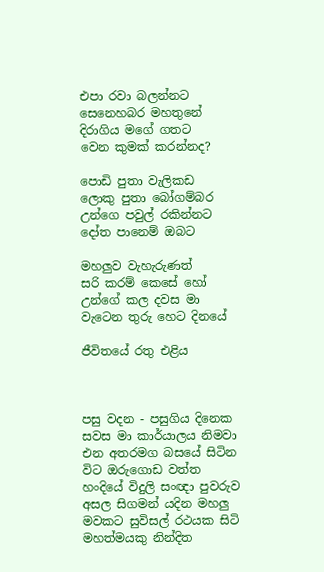එපා රවා බලන්නට
සෙනෙහබර මහතුනේ
දිරාගිය මගේ ගතට
වෙන කුමක් කරන්නද?

පොඩි පුතා වැලිකඩ
ලොකු පුතා බෝගම්බර
උන්ගෙ පවුල් රකින්නට
දෝත පානෙම් ඔබට

මහලුව වැහැරුණත්
සරි කරම් කෙසේ හෝ
උන්ගේ කල දවස මා
වැටෙන තුරු හෙට දිනයේ

ජීවිතයේ රතු එළිය



පසු වදන - පසුගිය දිනෙක සවස මා කාර්යාලය නිමවා එන අතරමග බසයේ සිටින විට ඔරුගොඩ වත්ත හංදියේ විදුලි සංඥා පුවරුව අසල සිගමන් යදින මහලු මවකට සුවිසල් රථයක සිටි මහත්මයකු නින්දිත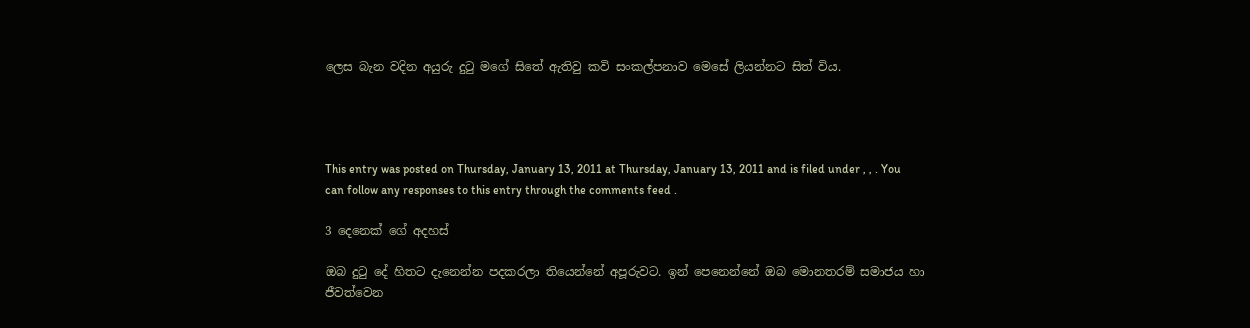ලෙස බැන වදින අයුරු දුටු මගේ සිතේ ඇතිවු කවි සංකල්පනාව මෙසේ ලියන්නට සිත් විය.




This entry was posted on Thursday, January 13, 2011 at Thursday, January 13, 2011 and is filed under , , . You can follow any responses to this entry through the comments feed .

3 දෙනෙක් ගේ අදහස්

ඔබ දුටු දේ හිතට දැනෙන්න පදකරලා තියෙන්නේ අපූරුවට. ඉන් පෙනෙන්නේ ඔබ මොනතරම් සමාජය හා ජීවත්වෙන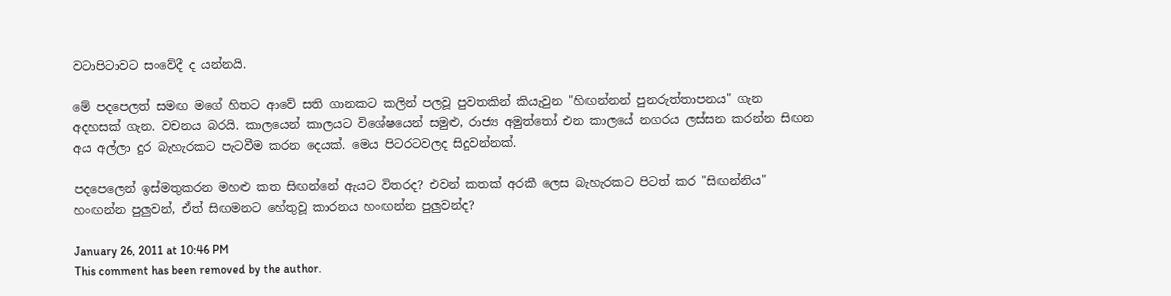වටාපිටාවට සංවේදී ද යන්නයි.

මේ පදපෙලත් සමඟ මගේ හිතට ආවේ සති ගානකට කලින් පලවූ පුවතකින් කියැවුන "හිඟන්නන් පුනරුත්තාපනය" ගැන අදහසක් ගැන. වචනය බරයි. කාලයෙන් කාලයට විශේෂයෙන් සමුළු, රාජ්‍ය අමුත්තෝ එන කාලයේ නගරය ලස්සන කරන්න සිඟන අය අල්ලා දුර බැහැරකට පැටවීම කරන දෙයක්. මෙය පිටරටවලද සිදුවන්නක්.

පදපෙලෙන් ඉස්මතුකරන මහළු කත සිඟන්නේ ඇයට විතරද? එවන් කතක් අරකී ලෙස බැහැරකට පිටත් කර "සිඟන්නිය" හංඟන්න පුලුවන්, ඒත් සිඟමනට හේතුවූ කාරනය හංඟන්න පුලුවන්ද?

January 26, 2011 at 10:46 PM
This comment has been removed by the author.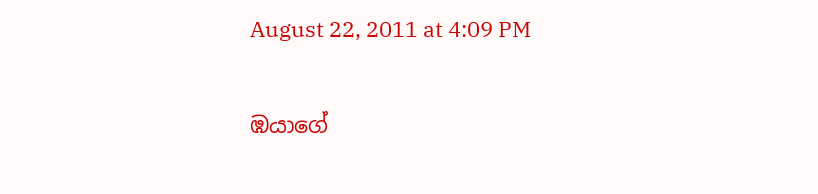August 22, 2011 at 4:09 PM

ඹයාගේ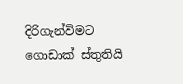දිරිගැන්විමට ගොඩාක් ස්තුතියි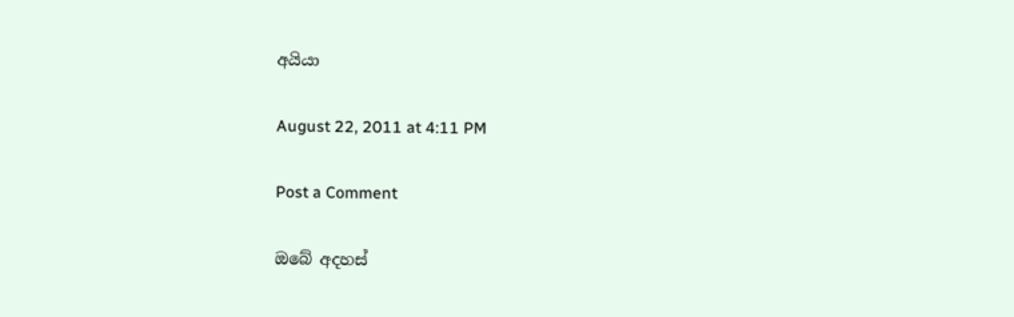අයියා

August 22, 2011 at 4:11 PM

Post a Comment

ඔබේ අදහස්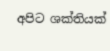අපිට ශක්තියක්